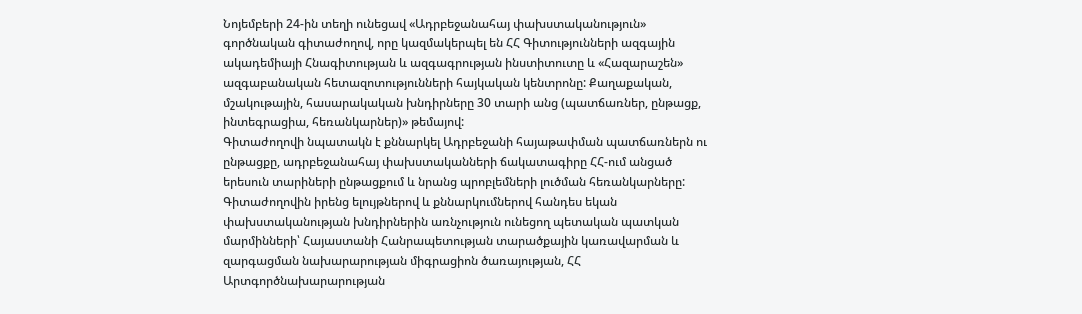Նոյեմբերի 24-ին տեղի ունեցավ «Ադրբեջանահայ փախստականություն» գործնական գիտաժողով, որը կազմակերպել են ՀՀ Գիտությունների ազգային ակադեմիայի Հնագիտության և ազգագրության ինստիտուտը և «Հազարաշեն» ազգաբանական հետազոտությունների հայկական կենտրոնը: Քաղաքական, մշակութային, հասարակական խնդիրները 30 տարի անց (պատճառներ, ընթացք, ինտեգրացիա, հեռանկարներ)» թեմայով:
Գիտաժողովի նպատակն է քննարկել Ադրբեջանի հայաթափման պատճառներն ու ընթացքը, ադրբեջանահայ փախստականների ճակատագիրը ՀՀ-ում անցած երեսուն տարիների ընթացքում և նրանց պրոբլեմների լուծման հեռանկարները: Գիտաժողովին իրենց ելույթներով և քննարկումներով հանդես եկան փախստականության խնդիրներին առնչություն ունեցող պետական պատկան մարմինների՝ Հայաստանի Հանրապետության տարածքային կառավարման և զարգացման նախարարության միգրացիոն ծառայության, ՀՀ Արտգործնախարարության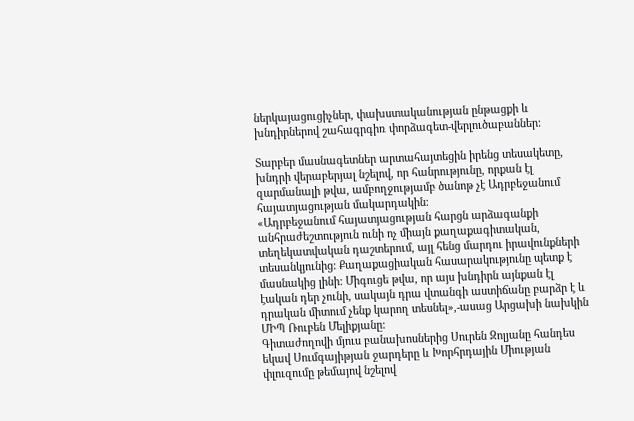ներկայացուցիչներ, փախստականության ընթացքի և խնդիրներով շահագրգիռ փորձագետ-վերլուծաբաններ:

Տարբեր մասնագետներ արտահայտեցին իրենց տեսակետը, խնդրի վերաբերյալ նշելով, որ հանրությունը, որքան էլ զարմանալի թվա, ամբողջությամբ ծանոթ չէ Ադրբեջանում հայատյացության մակարդակին։
«Ադրբեջանում հայատյացության հարցն արձագանքի անհրաժեշտություն ունի ոչ միայն քաղաքագիտական, տեղեկատվական դաշտերում, այլ հենց մարդու իրավունքների տեսանկյունից: Քաղաքացիական հասարակությունը պետք է մասնակից լինի: Միգուցե թվա, որ այս խնդիրն այնքան էլ էական դեր չունի, սակայն դրա վտանգի աստիճանը բարձր է և դրական միտում չենք կարող տեսնել»,-ասաց Արցախի նախկին ՄԻՊ Ռուբեն Մելիքյանը:
Գիտաժողովի մյուս բանախոսներից Սուրեն Զոլյանը հանդես եկավ Սումգայիթյան ջարդերը և Խորհրդային Միության փլուզումը թեմայով նշելով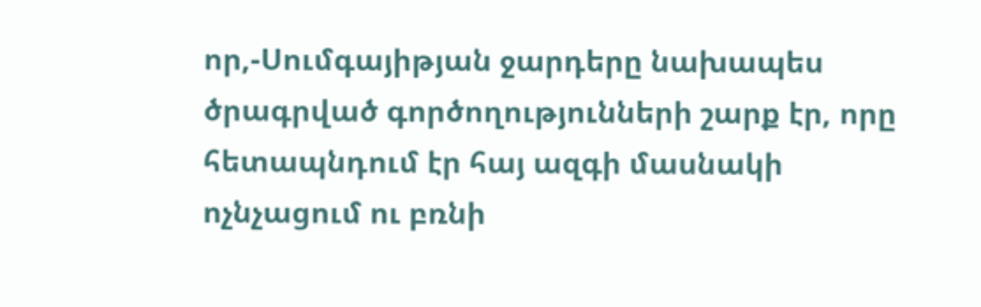որ,-Սումգայիթյան ջարդերը նախապես ծրագրված գործողությունների շարք էր, որը հետապնդում էր հայ ազգի մասնակի ոչնչացում ու բռնի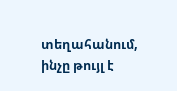տեղահանում, ինչը թույլ է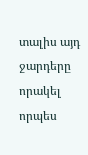տալիս այդ ջարդերը որակել որպես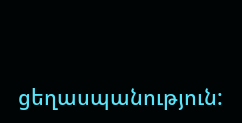ցեղասպանություն: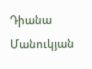Դիանա Մանուկյան